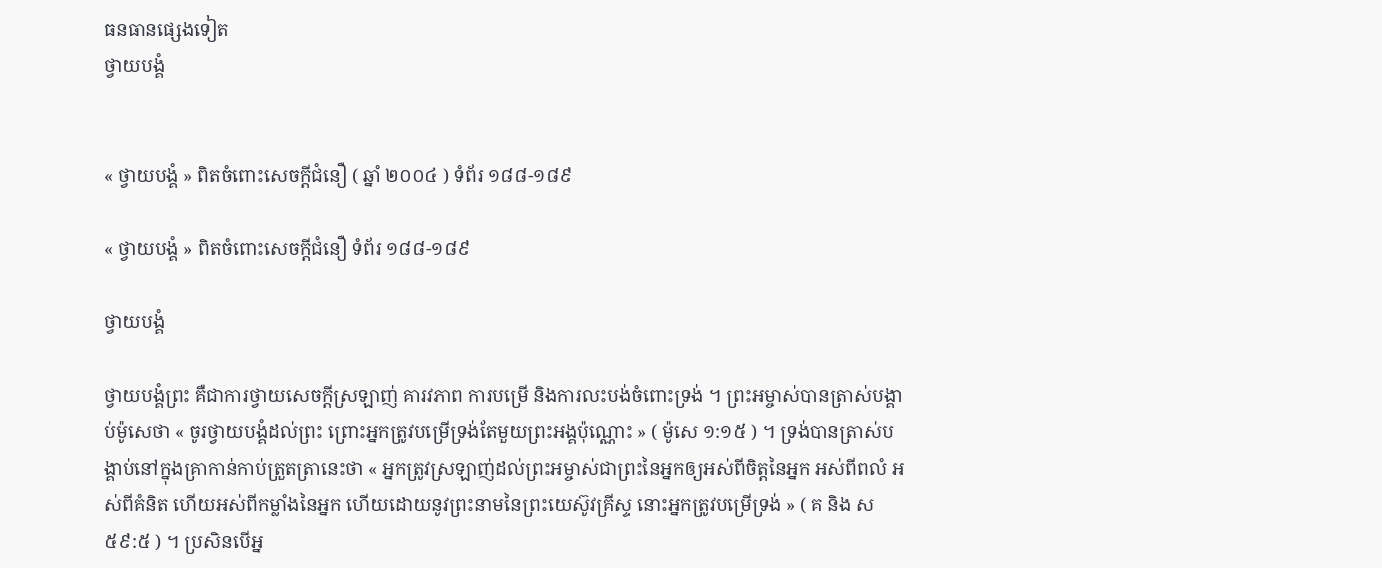ធនធានផ្សេងទៀត
ថ្វាយបង្គំ


« ថ្វាយបង្គំ » ពិតចំពោះសេចក្តីជំនឿ ( ឆ្នាំ ២០០៤ ) ទំព័រ ១៨៨-១៨៩

« ថ្វាយបង្គំ » ពិតចំពោះសេចក្តីជំនឿ ទំព័រ ១៨៨-១៨៩

ថ្វាយបង្គំ

ថ្វាយបង្គំព្រះ គឺជាការថ្វាយសេចក្ដីស្រឡាញ់ គារវភាព ការបម្រើ និងការលះបង់ចំពោះទ្រង់ ។ ព្រះអម្ចាស់បានត្រាស់បង្គាប់ម៉ូសេថា « ចូរថ្វាយបង្គំដល់ព្រះ ព្រោះអ្នកត្រូវបម្រើទ្រង់តែមួយព្រះអង្គប៉ុណ្ណោះ » ( ម៉ូសេ ១:១៥ ) ។ ទ្រង់បានត្រាស់បង្គាប់នៅក្នុងគ្រាកាន់កាប់ត្រួតត្រានេះថា « អ្នកត្រូវស្រឡាញ់ដល់ព្រះអម្ចាស់ជាព្រះនៃអ្នកឲ្យអស់ពីចិត្តនៃអ្នក អស់ពីពលំ អស់ពីគំនិត ហើយអស់ពីកម្លាំងនៃអ្នក ហើយដោយនូវព្រះនាមនៃព្រះយេស៊ូវគ្រីស្ទ នោះអ្នកត្រូវបម្រើទ្រង់ » ( គ និង ស ៥៩:៥ ) ។ ប្រសិនបើអ្ន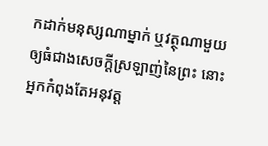កដាក់មនុស្សណាម្នាក់ ឬវត្ថុណាមួយឲ្យធំជាងសេចក្តីស្រឡាញ់នៃព្រះ នោះអ្នកកំពុងតែអនុវត្ត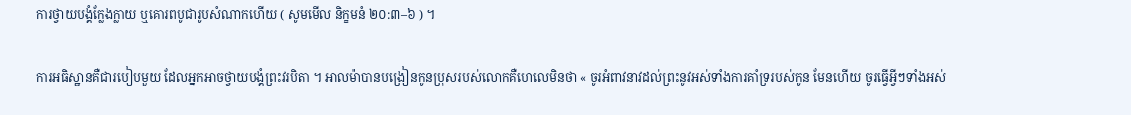ការថ្វាយបង្គំក្លែងក្លាយ ឬគោរពបូជារូបសំណាកហើយ ( សូមមើល និក្ខមនំ ២០:៣–៦ ) ។

ការអធិស្ឋានគឺជារបៀបមួយ ដែលអ្នកអាចថ្វាយបង្គំព្រះវរបិតា ។ អាលម៉ាបានបង្រៀនកូនប្រុសរបស់លោកគឺហេលេមិនថា « ចូរអំពាវនាវដល់ព្រះនូវអស់ទាំងការគាំទ្ររបស់កូន មែនហើយ ចូរធ្វើអ្វីៗទាំងអស់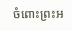ចំពោះព្រះអ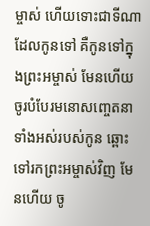ម្ចាស់ ហើយទោះជាទីណាដែលកូនទៅ គឺកូនទៅក្នុងព្រះអម្ចាស់ មែនហើយ ចូរបំបែរមនោសញ្ចេតនាទាំងអស់របស់កូន ឆ្ពោះទៅរកព្រះអម្ចាស់វិញ មែនហើយ ចូ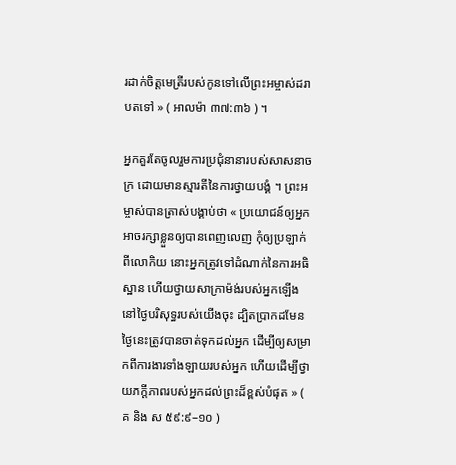រដាក់ចិត្តមេត្រីរបស់កូនទៅលើព្រះអម្ចាស់ដរាបតទៅ » ( អាលម៉ា ៣៧:៣៦ ) ។

អ្នកគួរតែចូលរួមការប្រជុំនានារបស់សាសនាចក្រ ដោយមានស្មារតីនៃការថ្វាយបង្គំ ។ ព្រះអម្ចាស់បានត្រាស់បង្គាប់ថា « ប្រយោជន៍ឲ្យអ្នកអាចរក្សាខ្លួនឲ្យបានពេញលេញ កុំឲ្យប្រឡាក់ពីលោកិយ នោះអ្នកត្រូវទៅដំណាក់នៃការអធិស្ឋាន ហើយថ្វាយសាក្រាម៉ង់របស់អ្នកឡើងនៅថ្ងៃបរិសុទ្ធរបស់យើងចុះ ដ្បិតប្រាកដមែន ថ្ងៃនេះត្រូវបានចាត់ទុកដល់អ្នក ដើម្បីឲ្យសម្រាកពីការងារទាំងឡាយរបស់អ្នក ហើយដើម្បីថ្វាយភក្ដីភាពរបស់អ្នកដល់ព្រះដ៏ខ្ពស់បំផុត » ( គ និង ស ៥៩:៩–១០ )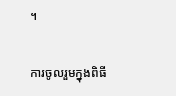។

ការចូលរួមក្នុងពិធី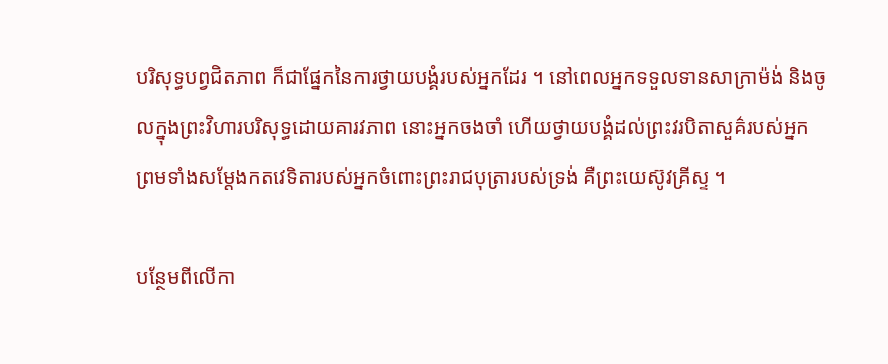បរិសុទ្ធបព្វជិតភាព ក៏ជាផ្នែកនៃការថ្វាយបង្គំរបស់អ្នកដែរ ។ នៅពេលអ្នកទទួលទានសាក្រាម៉ង់ និងចូលក្នុងព្រះវិហារបរិសុទ្ធដោយគារវភាព នោះអ្នកចងចាំ ហើយថ្វាយបង្គំដល់ព្រះវរបិតាសួគ៌របស់អ្នក ព្រមទាំងសម្ដែងកតវេទិតារបស់អ្នកចំពោះព្រះរាជបុត្រារបស់ទ្រង់ គឺព្រះយេស៊ូវគ្រីស្ទ ។

បន្ថែមពីលើកា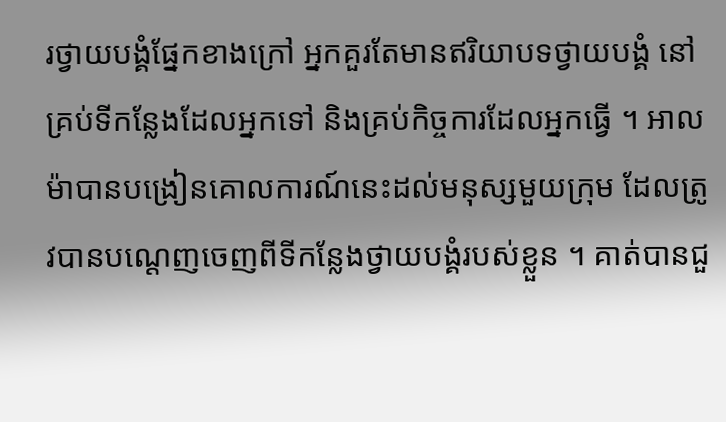រថ្វាយបង្គំផ្នែកខាងក្រៅ អ្នកគួរតែមានឥរិយាបទថ្វាយបង្គំ នៅគ្រប់ទីកន្លែងដែលអ្នកទៅ និងគ្រប់កិច្ចការដែលអ្នកធ្វើ ។ អាលម៉ាបានបង្រៀនគោលការណ៍នេះដល់មនុស្សមួយក្រុម ដែលត្រូវបានបណ្តេញចេញពីទីកន្លែងថ្វាយបង្គំរបស់ខ្លួន ។ គាត់បានជួ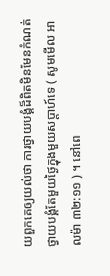យពួកគេឲ្យយល់ថា ការថ្វាយបងំ្គដ៏ពិតមិនមែនកំណត់ថ្វាយបង្គំតែមួយថ្ងៃក្នុងមួយសប្តាហ៍ទេ ( សូមមើល អាលម៉ា ៣២:១១ ) ។ នៅពេ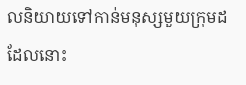លនិយាយទៅកាន់មនុស្សមួយក្រុមដដែលនោះ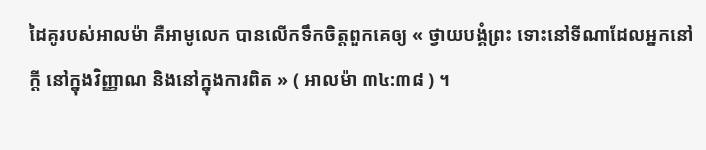ដៃគូរបស់អាលម៉ា គឺអាមូលេក បានលើកទឹកចិត្តពួកគេឲ្យ « ថ្វាយបង្គំព្រះ ទោះនៅទីណាដែលអ្នកនៅក្ដី នៅក្នុងវិញ្ញាណ និងនៅក្នុងការពិត » ( អាលម៉ា ៣៤:៣៨ ) ។